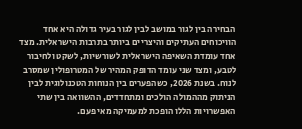הבחירה בין לגור במושב לבין לגור בעיר גדולה היא אחד הוויכוחים העתיקים והיצריים ביותר בתרבות הישראלית. מצד אחד עומדת השאיפה הישראלית לשורשיות, לשקט ולחיבור לטבע, ומצד שני עומד הדופק המהיר של המטרופולין שמסרב לנוח. בשנת 2026, כשהפערים בין הנוחות הטכנולוגית לבין הניתוק מההמולה הולכים ומתחדדים, ההשוואה בין שתי האפשרויות הללו הופכת למעמיקה מאי פעם.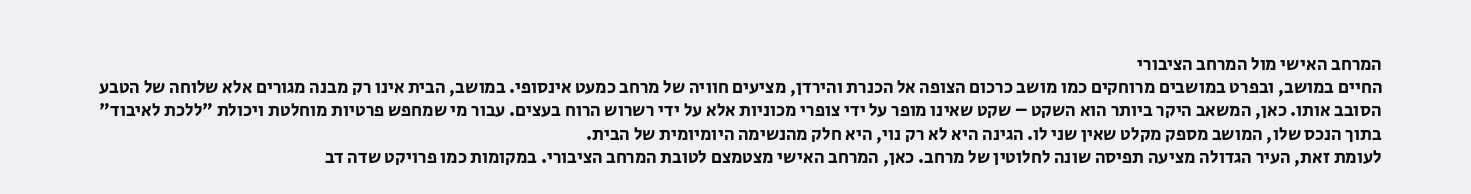המרחב האישי מול המרחב הציבורי
החיים במושב, ובפרט במושבים מרוחקים כמו מושב כרכום הצופה אל הכנרת והירדן, מציעים חוויה של מרחב כמעט אינסופי. במושב, הבית אינו רק מבנה מגורים אלא שלוחה של הטבע הסובב אותו. כאן, המשאב היקר ביותר הוא השקט – שקט שאינו מופר על ידי צופרי מכוניות אלא על ידי רשרוש הרוח בעצים. עבור מי שמחפש פרטיות מוחלטת ויכולת "ללכת לאיבוד" בתוך הנכס שלו, המושב מספק מקלט שאין שני לו. הגינה היא לא רק נוי, היא חלק מהנשימה היומיומית של הבית.
לעומת זאת, העיר הגדולה מציעה תפיסה שונה לחלוטין של מרחב. כאן, המרחב האישי מצטמצם לטובת המרחב הציבורי. במקומות כמו פרויקט שדה דב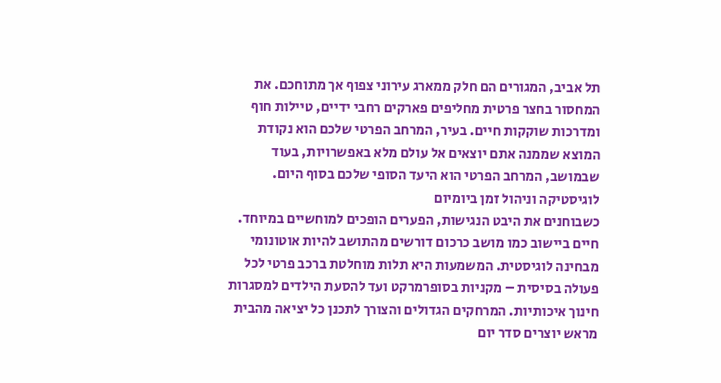תל אביב, המגורים הם חלק ממארג עירוני צפוף אך מתוחכם. את המחסור בחצר פרטית מחליפים פארקים רחבי ידיים, טיילות חוף ומדרכות שוקקות חיים. בעיר, המרחב הפרטי שלכם הוא נקודת המוצא שממנה אתם יוצאים אל עולם מלא באפשרויות, בעוד שבמושב, המרחב הפרטי הוא היעד הסופי שלכם בסוף היום.
לוגיסטיקה וניהול זמן ביומיום
כשבוחנים את היבט הנגישות, הפערים הופכים למוחשיים במיוחד. חיים ביישוב כמו מושב כרכום דורשים מהתושב להיות אוטונומי מבחינה לוגיסטית. המשמעות היא תלות מוחלטת ברכב פרטי לכל פעולה בסיסית – מקניות בסופרמרקט ועד להסעת הילדים למסגרות חינוך איכותיות. המרחקים הגדולים והצורך לתכנן כל יציאה מהבית מראש יוצרים סדר יום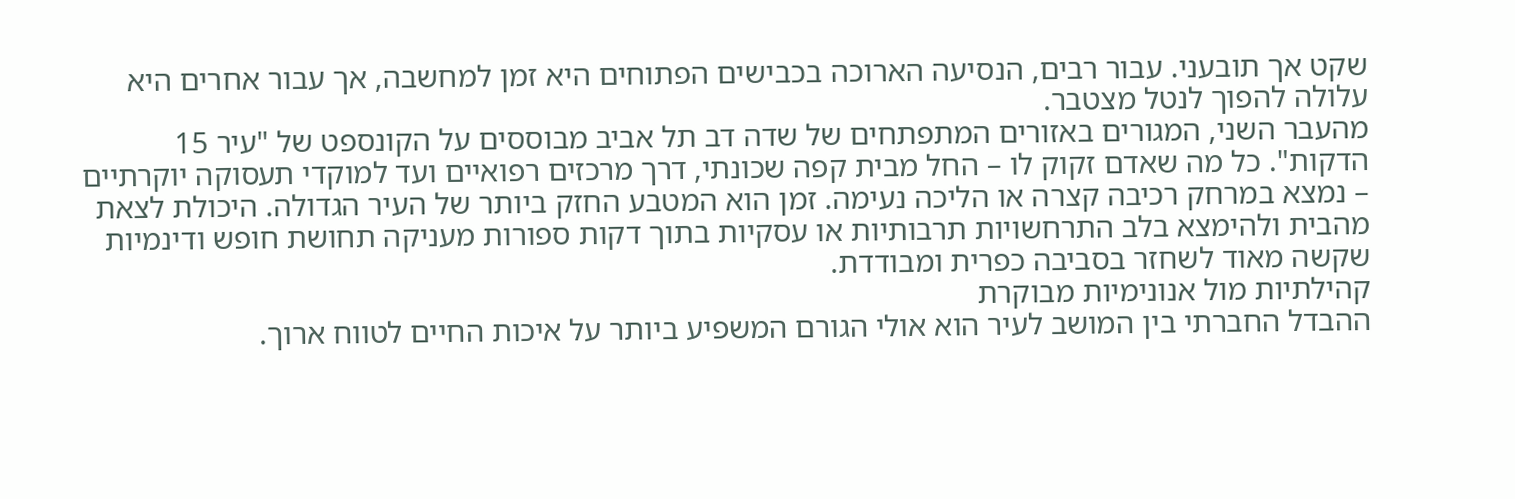שקט אך תובעני. עבור רבים, הנסיעה הארוכה בכבישים הפתוחים היא זמן למחשבה, אך עבור אחרים היא עלולה להפוך לנטל מצטבר.
מהעבר השני, המגורים באזורים המתפתחים של שדה דב תל אביב מבוססים על הקונספט של "עיר 15 הדקות". כל מה שאדם זקוק לו – החל מבית קפה שכונתי, דרך מרכזים רפואיים ועד למוקדי תעסוקה יוקרתיים – נמצא במרחק רכיבה קצרה או הליכה נעימה. זמן הוא המטבע החזק ביותר של העיר הגדולה. היכולת לצאת מהבית ולהימצא בלב התרחשויות תרבותיות או עסקיות בתוך דקות ספורות מעניקה תחושת חופש ודינמיות שקשה מאוד לשחזר בסביבה כפרית ומבודדת.
קהילתיות מול אנונימיות מבוקרת
ההבדל החברתי בין המושב לעיר הוא אולי הגורם המשפיע ביותר על איכות החיים לטווח ארוך.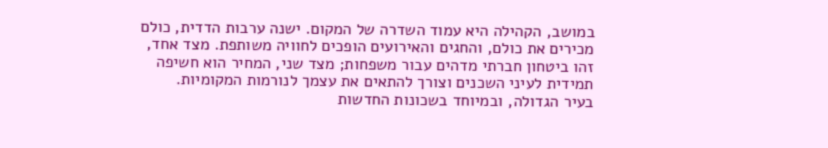במושב, הקהילה היא עמוד השדרה של המקום. ישנה ערבות הדדית, כולם מכירים את כולם, והחגים והאירועים הופכים לחוויה משותפת. מצד אחד, זהו ביטחון חברתי מדהים עבור משפחות; מצד שני, המחיר הוא חשיפה תמידית לעיני השכנים וצורך להתאים את עצמך לנורמות המקומיות.
בעיר הגדולה, ובמיוחד בשכונות החדשות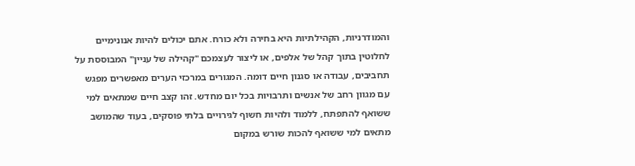והמודרניות, הקהילתיות היא בחירה ולא כורח. אתם יכולים להיות אנונימיים לחלוטין בתוך קהל של אלפים, או ליצור לעצמכם "קהילה של עניין" המבוססת על תחביבים, עבודה או סגנון חיים דומה. המגורים במרכזי הערים מאפשרים מפגש עם מגוון רחב של אנשים ותרבויות בכל יום מחדש. זהו קצב חיים שמתאים למי ששואף להתפתח, ללמוד ולהיות חשוף לגירויים בלתי פוסקים, בעוד שהמושב מתאים למי ששואף להכות שורש במקום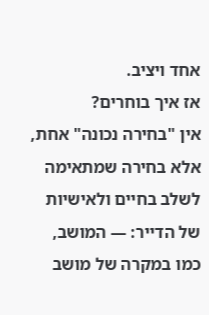אחד ויציב.
אז איך בוחרים?
אין "בחירה נכונה" אחת, אלא בחירה שמתאימה לשלב בחיים ולאישיות של הדייר: — המושב, כמו במקרה של מושב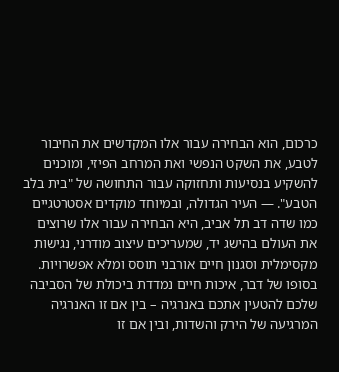כרכום, הוא הבחירה עבור אלו המקדשים את החיבור לטבע, את השקט הנפשי ואת המרחב הפיזי, ומוכנים להשקיע בנסיעות ותחזוקה עבור התחושה של "בית בלב הטבע". — העיר הגדולה, ובמיוחד מוקדים אסטרטגיים כמו שדה דב תל אביב, היא הבחירה עבור אלו שרוצים את העולם בהישג יד, שמעריכים עיצוב מודרני, נגישות מקסימלית וסגנון חיים אורבני תוסס ומלא אפשרויות.
בסופו של דבר, איכות חיים נמדדת ביכולת של הסביבה שלכם להטעין אתכם באנרגיה – בין אם זו האנרגיה המרגיעה של הירק והשדות, ובין אם זו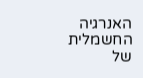האנרגיה החשמלית של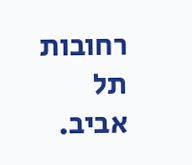רחובות תל אביב.